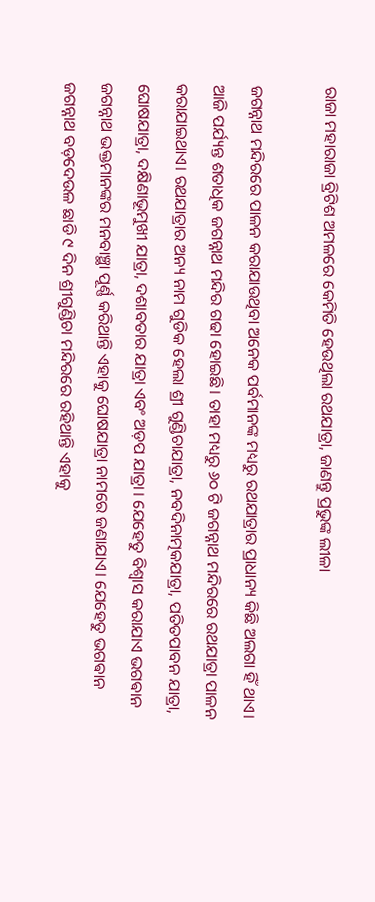ରାଜା ମହାରାଜା ବ୍ରିଟିଶ ଅମଳରେ କେମିତି ହେଉଥିଲା ରଥଯାତ୍ରା, ଜାଣନ୍ତୁ ପ୍ରଭୁଙ୍କ ଲୀଳା

ଜଗନ୍ନାଥ ମନ୍ଦିରରେ ପାଳନ କରାଯାଉଥିବା ଅନେକ ପର୍ବମାନଙ୍କ ମଧ୍ୟରୁ ରଥଯାତ୍ରାର ପ୍ରାଧାନ୍ୟ କିଛି ଅଲଗା ହିଁ ଥାଏ। ଆଜି ପର୍ଯ୍ୟନ୍ତ ଶତାଧିକ ଜଗନ୍ନାଥ ମନ୍ଦିର ଗଢା ହୋଇଛି। ତାହା ମଧ୍ୟରୁ ୬୦ ଟି ଜଗନ୍ନାଥ ମନ୍ଦିରରେ ରଥଯାତ୍ରା ପାଳନ କରାଯାଇଥାଏ। ରଥଯାତ୍ରାର ଅନ୍ୟ ନାମ ଗୁଡିକ ହେଲା ଶ୍ରୀ ଗୁଣ୍ଡିଚାଯାତ୍ରା, ନବଦିନାତ୍ମକଯାତ୍ରା, ପତିତପାବନ ଯାତ୍ରା, ଘୋଷଯାତ୍ରା, ଦକ୍ଷିଣାଭୂମୁଖୀ ଯାତ୍ରା, ଦଶାବତାର ଯାତ୍ରା ଏବଂ ଅଡ଼ପ ଯାତ୍ରା। ଯେହେତୁ ବିଶ୍ୱାସ କରାଯାଏ ଭଗଵାନ ଜଗନ୍ନାଥ ଭକ୍ତମାନଙ୍କର ମନବାଞ୍ଛା ପୂର୍ଣ୍ଣ କରିଥାନ୍ତି ଏହାକୁ ଘୋଷଯାତ୍ରା ନାମରେ ଜଣାଯାଏ। ଯେହେତୁ ଭଗଵାନ ଜଗନ୍ନାଥ ବଡ଼ଦେଉଳ ଛାଡି ୯ ଦିନ ଶ୍ରୀଗୁଣ୍ଡିଚା ମନ୍ଦିରରେ ରହିଥାନ୍ତି ଏହାକୁ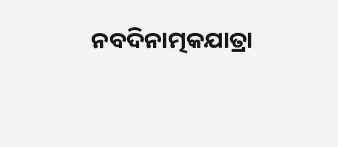ନବଦିନାତ୍ମକଯାତ୍ରା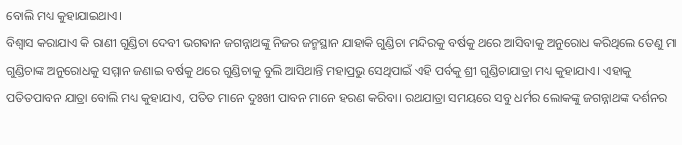ବୋଲି ମଧ୍ୟ କୁହାଯାଇଥାଏ।
ବିଶ୍ୱାସ କରାଯାଏ କି ରାଣୀ ଗୁଣ୍ଡିଚା ଦେବୀ ଭଗଵାନ ଜଗନ୍ନାଥଙ୍କୁ ନିଜର ଜନ୍ମସ୍ଥାନ ଯାହାକି ଗୁଣ୍ଡିଚା ମନ୍ଦିରକୁ ବର୍ଷକୁ ଥରେ ଆସିବାକୁ ଅନୁରୋଧ କରିଥିଲେ ତେଣୁ ମା ଗୁଣ୍ଡିଚାଙ୍କ ଅନୁରୋଧକୁ ସମ୍ମାନ ଜଣାଇ ବର୍ଷକୁ ଥରେ ଗୁଣ୍ଡିଚାକୁ ବୁଲି ଆସିଥାନ୍ତି ମହାପ୍ରଭୁ ସେଥିପାଇଁ ଏହି ପର୍ବକୁ ଶ୍ରୀ ଗୁଣ୍ଡିଚାଯାତ୍ରା ମଧ୍ୟ କୁହାଯାଏ। ଏହାକୁ ପତିତପାବନ ଯାତ୍ରା ବୋଲି ମଧ୍ୟ କୁହାଯାଏ, ପତିତ ମାନେ ଦୁଃଖୀ ପାବନ ମାନେ ହରଣ କରିବା। ରଥଯାତ୍ରା ସମୟରେ ସବୁ ଧର୍ମର ଲୋକଙ୍କୁ ଜଗନ୍ନାଥଙ୍କ ଦର୍ଶନର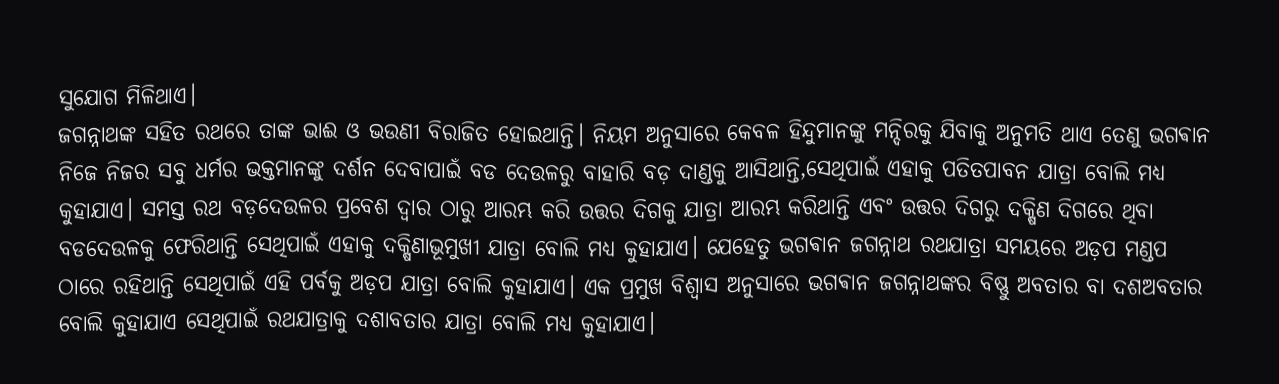ସୁଯୋଗ ମିଳିଥାଏ।
ଜଗନ୍ନାଥଙ୍କ ସହିତ ରଥରେ ତାଙ୍କ ଭାଈ ଓ ଭଉଣୀ ବିରାଜିତ ହୋଇଥାନ୍ତି। ନିୟମ ଅନୁସାରେ କେବଳ ହିନ୍ଦୁମାନଙ୍କୁ ମନ୍ଦିରକୁ ଯିବାକୁ ଅନୁମତି ଥାଏ ତେଣୁ ଭଗଵାନ ନିଜେ ନିଜର ସବୁ ଧର୍ମର ଭକ୍ତମାନଙ୍କୁ ଦର୍ଶନ ଦେବାପାଇଁ ବଡ ଦେଉଳରୁ ବାହାରି ବଡ଼ ଦାଣ୍ଡକୁ ଆସିଥାନ୍ତି,ସେଥିପାଇଁ ଏହାକୁ ପତିତପାବନ ଯାତ୍ରା ବୋଲି ମଧ୍ୟ କୁହାଯାଏ। ସମସ୍ତ ରଥ ବଡ଼ଦେଉଳର ପ୍ରବେଶ ଦ୍ଵାର ଠାରୁ ଆରମ୍ଭ କରି ଉତ୍ତର ଦିଗକୁ ଯାତ୍ରା ଆରମ୍ଭ କରିଥାନ୍ତି ଏବଂ ଉତ୍ତର ଦିଗରୁ ଦକ୍ଷିଣ ଦିଗରେ ଥିବା ବଡଦେଉଳକୁ ଫେରିଥାନ୍ତି ସେଥିପାଇଁ ଏହାକୁ ଦକ୍ଷିଣାଭୂମୁଖୀ ଯାତ୍ରା ବୋଲି ମଧ୍ୟ କୁହାଯାଏ। ଯେହେତୁ ଭଗଵାନ ଜଗନ୍ନାଥ ରଥଯାତ୍ରା ସମୟରେ ଅଡ଼ପ ମଣ୍ଡପ ଠାରେ ରହିଥାନ୍ତି ସେଥିପାଇଁ ଏହି ପର୍ବକୁ ଅଡ଼ପ ଯାତ୍ରା ବୋଲି କୁହାଯାଏ। ଏକ ପ୍ରମୁଖ ବିଶ୍ୱାସ ଅନୁସାରେ ଭଗଵାନ ଜଗନ୍ନାଥଙ୍କର ବିଷ୍ଣୁ ଅବତାର ବା ଦଶଅବତାର ବୋଲି କୁହାଯାଏ ସେଥିପାଇଁ ରଥଯାତ୍ରାକୁ ଦଶାବତାର ଯାତ୍ରା ବୋଲି ମଧ୍ୟ କୁହାଯାଏ।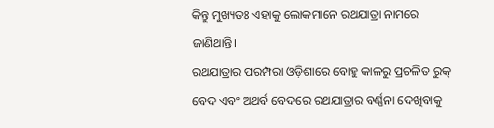କିନ୍ତୁ ମୁଖ୍ୟତଃ ଏହାକୁ ଲୋକମାନେ ରଥଯାତ୍ରା ନାମରେ ଜାଣିଥାନ୍ତି।
ରଥଯାତ୍ରାର ପରମ୍ପରା ଓଡ଼ିଶାରେ ବୋହୁ କାଳରୁ ପ୍ରଚଳିତ ରୁକ୍ ବେଦ ଏବଂ ଅଥର୍ବ ବେଦରେ ରଥଯାତ୍ରାର ବର୍ଣ୍ଣନା ଦେଖିବାକୁ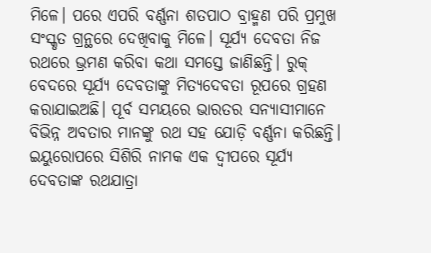ମିଳେ। ପରେ ଏପରି ବର୍ଣ୍ଣନା ଶତପାଠ ବ୍ରାହ୍ମଣ ପରି ପ୍ରମୁଖ ସଂସ୍କୃତ ଗ୍ରନ୍ଥରେ ଦେଖିବାକୁ ମିଳେ। ସୂର୍ଯ୍ୟ ଦେବତା ନିଜ ରଥରେ ଭ୍ରମଣ କରିବା କଥା ସମସ୍ତେ ଜାଣିଛନ୍ତି। ରୁକ୍ ବେଦରେ ସୂର୍ଯ୍ୟ ଦେବତାଙ୍କୁ ମିତ୍ୟଦେବତା ରୂପରେ ଗ୍ରହଣ କରାଯାଇଅଛି। ପୂର୍ବ ସମୟରେ ଭାରତର ସନ୍ୟାସୀମାନେ ବିଭିନ୍ନ ଅବତାର ମାନଙ୍କୁ ରଥ ସହ ଯୋଡ଼ି ବର୍ଣ୍ଣନା କରିଛନ୍ତି। ଇୟୁରୋପରେ ସିଶିରି ନାମକ ଏକ ଦ୍ଵୀପରେ ସୂର୍ଯ୍ୟ ଦେବତାଙ୍କ ରଥଯାତ୍ରା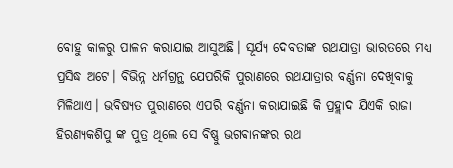ବୋହୁ କାଳରୁ ପାଳନ କରାଯାଇ ଆସୁଅଛି। ସୂର୍ଯ୍ୟ ଦେବତାଙ୍କ ରଥଯାତ୍ରା ଭାରତରେ ମଧ୍ୟ ପ୍ରସିଦ୍ଧ ଅଟେ। ବିଭିନ୍ନ ଧର୍ମଗ୍ରନ୍ଥ ଯେପରିକି ପୁରାଣରେ ରଥଯାତ୍ରାର ବର୍ଣ୍ଣନା ଦେଖିବାକୁ ମିଳିଥାଏ। ଭବିଷ୍ୟତ ପୁରାଣରେ ଏପରି ବର୍ଣ୍ଣନା କରାଯାଇଛି କି ପ୍ରହ୍ଲାଦ ଯିଏକି ରାଜା ହିରଣ୍ୟକଶିପୁ ଙ୍କ ପୁତ୍ର ଥିଲେ ସେ ବିଷ୍ଣୁ ଭଗଵାନଙ୍କର ରଥ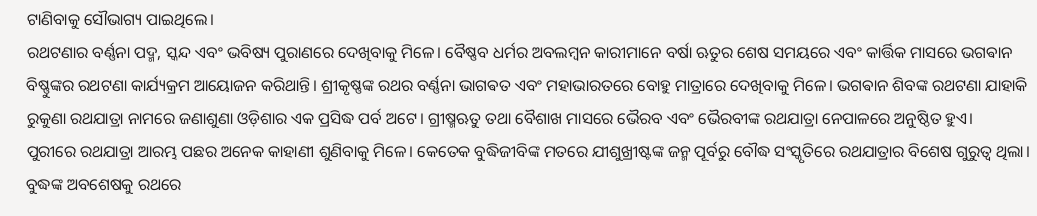ଟାଣିବାକୁ ସୌଭାଗ୍ୟ ପାଇଥିଲେ।
ରଥଟଣାର ବର୍ଣ୍ଣନା ପଦ୍ମ, ସ୍କନ୍ଦ ଏବଂ ଭବିଷ୍ୟ ପୁରାଣରେ ଦେଖିବାକୁ ମିଳେ। ବୈଷ୍ଣବ ଧର୍ମର ଅବଲମ୍ବନ କାରୀମାନେ ବର୍ଷା ଋତୁର ଶେଷ ସମୟରେ ଏବଂ କାର୍ତ୍ତିକ ମାସରେ ଭଗଵାନ ବିଷ୍ଣୁଙ୍କର ରଥଟଣା କାର୍ଯ୍ୟକ୍ରମ ଆୟୋଜନ କରିଥାନ୍ତି। ଶ୍ରୀକୃଷ୍ଣଙ୍କ ରଥର ବର୍ଣ୍ଣନା ଭାଗଵତ ଏବଂ ମହାଭାରତରେ ବୋହୁ ମାତ୍ରାରେ ଦେଖିବାକୁ ମିଳେ। ଭଗଵାନ ଶିବଙ୍କ ରଥଟଣା ଯାହାକି ରୁକୁଣା ରଥଯାତ୍ରା ନାମରେ ଜଣାଶୁଣା ଓଡ଼ିଶାର ଏକ ପ୍ରସିଦ୍ଧ ପର୍ବ ଅଟେ। ଗ୍ରୀଷ୍ମଋତୁ ତଥା ବୈଶାଖ ମାସରେ ଭୈରବ ଏବଂ ଭୈରବୀଙ୍କ ରଥଯାତ୍ରା ନେପାଳରେ ଅନୁଷ୍ଠିତ ହୁଏ।
ପୁରୀରେ ରଥଯାତ୍ରା ଆରମ୍ଭ ପଛର ଅନେକ କାହାଣୀ ଶୁଣିବାକୁ ମିଳେ। କେତେକ ବୁଦ୍ଧିଜୀବିଙ୍କ ମତରେ ଯୀଶୁଖ୍ରୀଷ୍ଟଙ୍କ ଜନ୍ମ ପୂର୍ବରୁ ବୌଦ୍ଧ ସଂସ୍କୃତିରେ ରଥଯାତ୍ରାର ବିଶେଷ ଗୁରୁତ୍ବ ଥିଲା। ବୁଦ୍ଧଙ୍କ ଅବଶେଷକୁ ରଥରେ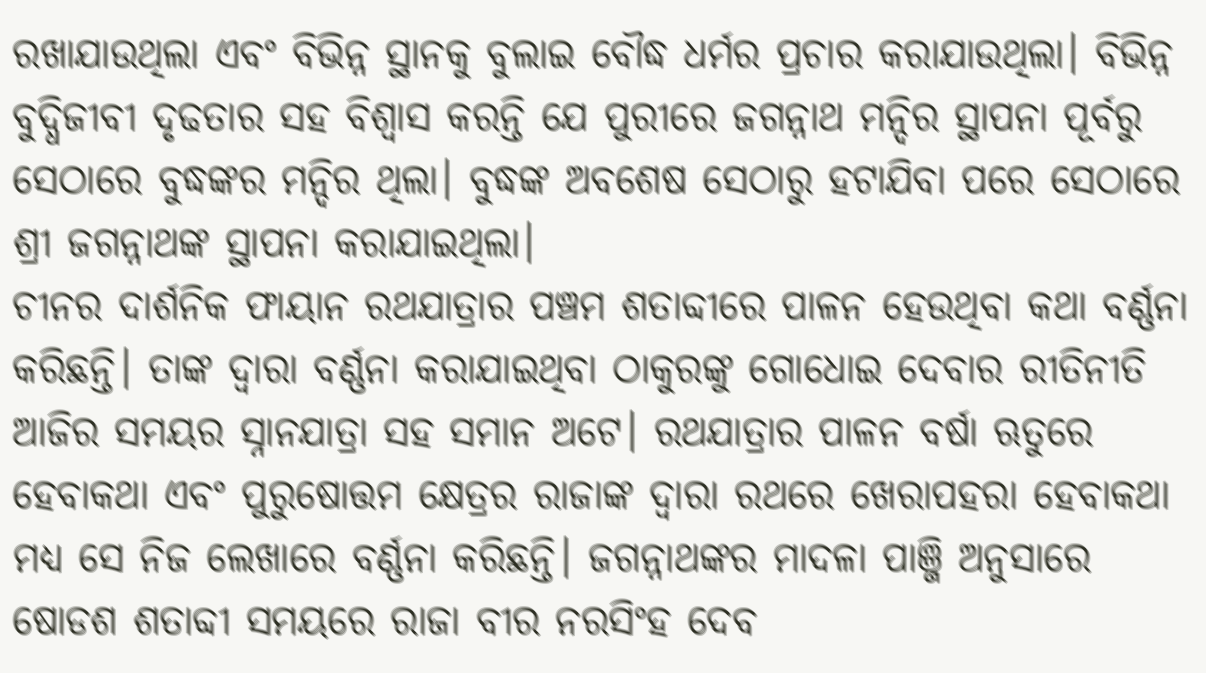ରଖାଯାଉଥିଲା ଏବଂ ବିଭିନ୍ନ ସ୍ଥାନକୁ ବୁଲାଇ ବୌଦ୍ଧ ଧର୍ମର ପ୍ରଚାର କରାଯାଉଥିଲା। ବିଭିନ୍ନ ବୁଦ୍ଧିଜୀବୀ ଦୃଢତାର ସହ ବିଶ୍ୱାସ କରନ୍ତି ଯେ ପୁରୀରେ ଜଗନ୍ନାଥ ମନ୍ଦିର ସ୍ଥାପନା ପୂର୍ବରୁ ସେଠାରେ ବୁଦ୍ଧଙ୍କର ମନ୍ଦିର ଥିଲା। ବୁଦ୍ଧଙ୍କ ଅବଶେଷ ସେଠାରୁ ହଟାଯିବା ପରେ ସେଠାରେ ଶ୍ରୀ ଜଗନ୍ନାଥଙ୍କ ସ୍ଥାପନା କରାଯାଇଥିଲା।
ଚୀନର ଦାର୍ଶନିକ ଫାୟାନ ରଥଯାତ୍ରାର ପଞ୍ଚମ ଶତାବ୍ଦୀରେ ପାଳନ ହେଉଥିବା କଥା ବର୍ଣ୍ଣନା କରିଛନ୍ତି। ତାଙ୍କ ଦ୍ବାରା ବର୍ଣ୍ଣନା କରାଯାଇଥିବା ଠାକୁରଙ୍କୁ ଗୋଧୋଇ ଦେବାର ରୀତିନୀତି ଆଜିର ସମୟର ସ୍ନାନଯାତ୍ରା ସହ ସମାନ ଅଟେ। ରଥଯାତ୍ରାର ପାଳନ ବର୍ଷା ଋତୁରେ ହେବାକଥା ଏବଂ ପୁରୁଷୋତ୍ତମ କ୍ଷେତ୍ରର ରାଜାଙ୍କ ଦ୍ଵାରା ରଥରେ ଖେରାପହରା ହେବାକଥା ମଧ୍ୟ ସେ ନିଜ ଲେଖାରେ ବର୍ଣ୍ଣନା କରିଛନ୍ତି। ଜଗନ୍ନାଥଙ୍କର ମାଦଳା ପାଞ୍ଜି ଅନୁସାରେ ଷୋଡଶ ଶତାବ୍ଦୀ ସମୟରେ ରାଜା ବୀର ନରସିଂହ ଦେବ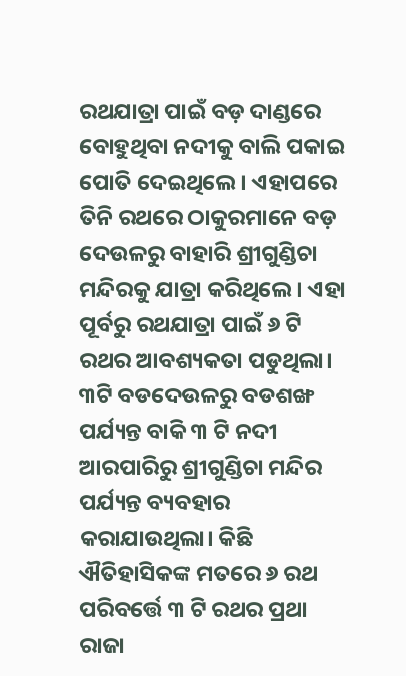ରଥଯାତ୍ରା ପାଇଁ ବଡ଼ ଦାଣ୍ଡରେ ବୋହୁଥିବା ନଦୀକୁ ବାଲି ପକାଇ ପୋତି ଦେଇଥିଲେ। ଏହାପରେ ତିନି ରଥରେ ଠାକୁରମାନେ ବଡ଼ ଦେଉଳରୁ ବାହାରି ଶ୍ରୀଗୁଣ୍ଡିଚା ମନ୍ଦିରକୁ ଯାତ୍ରା କରିଥିଲେ। ଏହା ପୂର୍ବରୁ ରଥଯାତ୍ରା ପାଇଁ ୬ ଟି ରଥର ଆବଶ୍ୟକତା ପଡୁଥିଲା। ୩ଟି ବଡଦେଉଳରୁ ବଡଶଙ୍ଖ ପର୍ଯ୍ୟନ୍ତ ବାକି ୩ ଟି ନଦୀ ଆରପାରିରୁ ଶ୍ରୀଗୁଣ୍ଡିଚା ମନ୍ଦିର ପର୍ଯ୍ୟନ୍ତ ବ୍ୟବହାର କରାଯାଉଥିଲା। କିଛି ଐତିହାସିକଙ୍କ ମତରେ ୬ ରଥ ପରିବର୍ତ୍ତେ ୩ ଟି ରଥର ପ୍ରଥା ରାଜା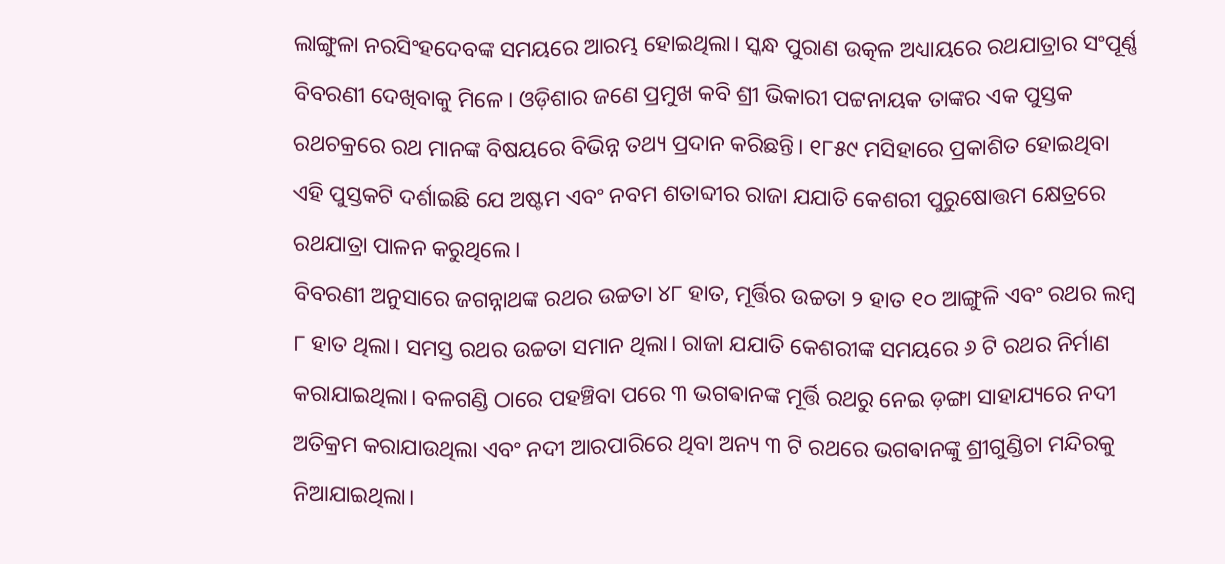ଲାଙ୍ଗୁଳା ନରସିଂହଦେବଙ୍କ ସମୟରେ ଆରମ୍ଭ ହୋଇଥିଲା। ସ୍କନ୍ଧ ପୁରାଣ ଉତ୍କଳ ଅଧ୍ୟାୟରେ ରଥଯାତ୍ରାର ସଂପୂର୍ଣ୍ଣ ବିବରଣୀ ଦେଖିବାକୁ ମିଳେ। ଓଡ଼ିଶାର ଜଣେ ପ୍ରମୁଖ କବି ଶ୍ରୀ ଭିକାରୀ ପଟ୍ଟନାୟକ ତାଙ୍କର ଏକ ପୁସ୍ତକ ରଥଚକ୍ରରେ ରଥ ମାନଙ୍କ ବିଷୟରେ ବିଭିନ୍ନ ତଥ୍ୟ ପ୍ରଦାନ କରିଛନ୍ତି। ୧୮୫୯ ମସିହାରେ ପ୍ରକାଶିତ ହୋଇଥିବା ଏହି ପୁସ୍ତକଟି ଦର୍ଶାଇଛି ଯେ ଅଷ୍ଟମ ଏବଂ ନବମ ଶତାବ୍ଦୀର ରାଜା ଯଯାତି କେଶରୀ ପୁରୁଷୋତ୍ତମ କ୍ଷେତ୍ରରେ ରଥଯାତ୍ରା ପାଳନ କରୁଥିଲେ।
ବିବରଣୀ ଅନୁସାରେ ଜଗନ୍ନାଥଙ୍କ ରଥର ଉଚ୍ଚତା ୪୮ ହାତ, ମୂର୍ତ୍ତିର ଉଚ୍ଚତା ୨ ହାତ ୧୦ ଆଙ୍ଗୁଳି ଏବଂ ରଥର ଲମ୍ବ ୮ ହାତ ଥିଲା। ସମସ୍ତ ରଥର ଉଚ୍ଚତା ସମାନ ଥିଲା। ରାଜା ଯଯାତି କେଶରୀଙ୍କ ସମୟରେ ୬ ଟି ରଥର ନିର୍ମାଣ କରାଯାଇଥିଲା। ବଳଗଣ୍ଡି ଠାରେ ପହଞ୍ଚିବା ପରେ ୩ ଭଗଵାନଙ୍କ ମୂର୍ତ୍ତି ରଥରୁ ନେଇ ଡ଼ଙ୍ଗା ସାହାଯ୍ୟରେ ନଦୀ ଅତିକ୍ରମ କରାଯାଉଥିଲା ଏବଂ ନଦୀ ଆରପାରିରେ ଥିବା ଅନ୍ୟ ୩ ଟି ରଥରେ ଭଗଵାନଙ୍କୁ ଶ୍ରୀଗୁଣ୍ଡିଚା ମନ୍ଦିରକୁ ନିଆଯାଇଥିଲା।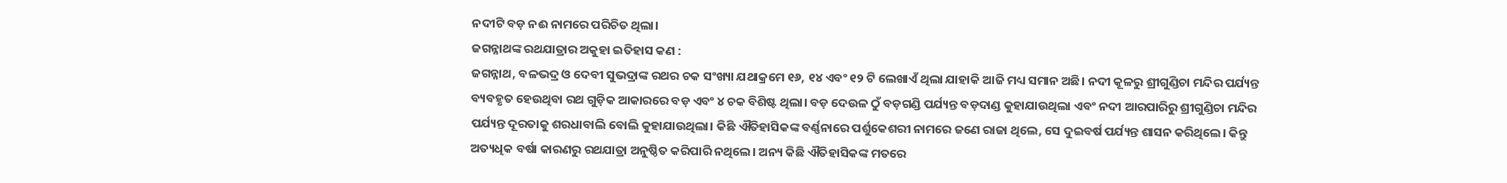ନଦୀଟି ବଡ଼ ନଈ ନାମରେ ପରିଚିତ ଥିଲା।
ଜଗନ୍ନାଥଙ୍କ ରଥଯାତ୍ରାର ଅକୁହା ଇତିହାସ କଣ :
ଜଗନ୍ନାଥ, ବଳଭଦ୍ର ଓ ଦେବୀ ସୁଭଦ୍ରାଙ୍କ ରଥର ଚକ ସଂଖ୍ୟା ଯଥାକ୍ରମେ ୧୬, ୧୪ ଏବଂ ୧୨ ଟି ଲେଖାଏଁ ଥିଲା ଯାହାକି ଆଜି ମଧ୍ୟ ସମାନ ଅଛି। ନଦୀ କୂଳରୁ ଶ୍ରୀଗୁଣ୍ଡିଚା ମନ୍ଦିର ପର୍ଯ୍ୟନ୍ତ ବ୍ୟବହୃତ ହେଉଥିବା ରଥ ଗୁଡ଼ିକ ଆକାରରେ ବଡ଼ ଏବଂ ୪ ଚକ ବିଶିଷ୍ଟ ଥିଲା। ବଡ଼ ଦେଉଳ ଠୁଁ ବଡ଼ଗଣ୍ଡି ପର୍ଯ୍ୟନ୍ତ ବଡ଼ଦାଣ୍ଡ କୁହାଯାଉଥିଲା ଏବଂ ନଦୀ ଆରପାରିରୁ ଶ୍ରୀଗୁଣ୍ଡିଚା ମନ୍ଦିର ପର୍ଯ୍ୟନ୍ତ ଦୂରତାକୁ ଶରଧାବାଲି ବୋଲି କୁହାଯାଉଥିଲା। କିଛି ଐତିହାସିକଙ୍କ ବର୍ଣ୍ଣନାରେ ପର୍ଶୁକେଶରୀ ନାମରେ ଜଣେ ରାଜା ଥିଲେ, ସେ ଦୁଇବର୍ଷ ପର୍ଯ୍ୟନ୍ତ ଶାସନ କରିଥିଲେ। କିନ୍ତୁ ଅତ୍ୟଧିକ ବର୍ଷା କାରଣରୁ ରଥଯାତ୍ରା ଅନୁଷ୍ଠିତ କରିପାରି ନଥିଲେ। ଅନ୍ୟ କିଛି ଐତିହାସିକଙ୍କ ମତରେ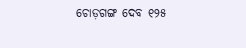ଚୋଡ଼ଗଙ୍ଗ ଦେବ ୧୨୫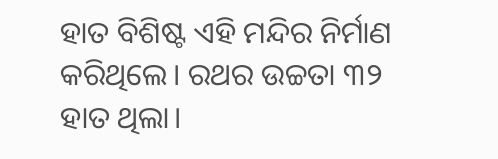ହାତ ବିଶିଷ୍ଟ ଏହି ମନ୍ଦିର ନିର୍ମାଣ କରିଥିଲେ। ରଥର ଉଚ୍ଚତା ୩୨ ହାତ ଥିଲା।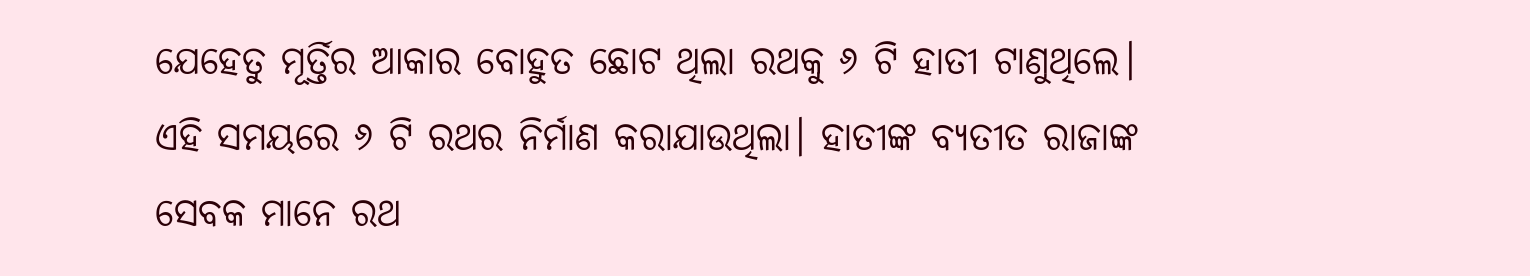ଯେହେତୁ ମୂର୍ତ୍ତିର ଆକାର ବୋହୁତ ଛୋଟ ଥିଲା ରଥକୁ ୬ ଟି ହାତୀ ଟାଣୁଥିଲେ। ଏହି ସମୟରେ ୬ ଟି ରଥର ନିର୍ମାଣ କରାଯାଉଥିଲା। ହାତୀଙ୍କ ବ୍ୟତୀତ ରାଜାଙ୍କ ସେବକ ମାନେ ରଥ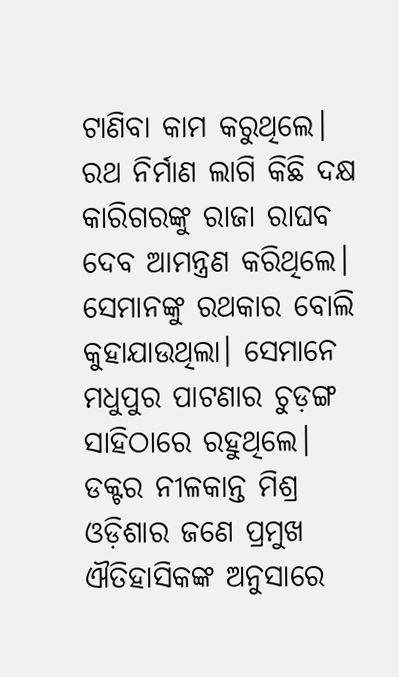ଟାଣିବା କାମ କରୁଥିଲେ। ରଥ ନିର୍ମାଣ ଲାଗି କିଛି ଦକ୍ଷ କାରିଗରଙ୍କୁ ରାଜା ରାଘବ ଦେବ ଆମନ୍ତ୍ରଣ କରିଥିଲେ। ସେମାନଙ୍କୁ ରଥକାର ବୋଲି କୁହାଯାଉଥିଲା। ସେମାନେ ମଧୁପୁର ପାଟଣାର ଚୁଡ଼ଙ୍ଗ ସାହିଠାରେ ରହୁଥିଲେ।
ଡକ୍ଟର ନୀଳକାନ୍ତ ମିଶ୍ର ଓଡ଼ିଶାର ଜଣେ ପ୍ରମୁଖ ଐତିହାସିକଙ୍କ ଅନୁସାରେ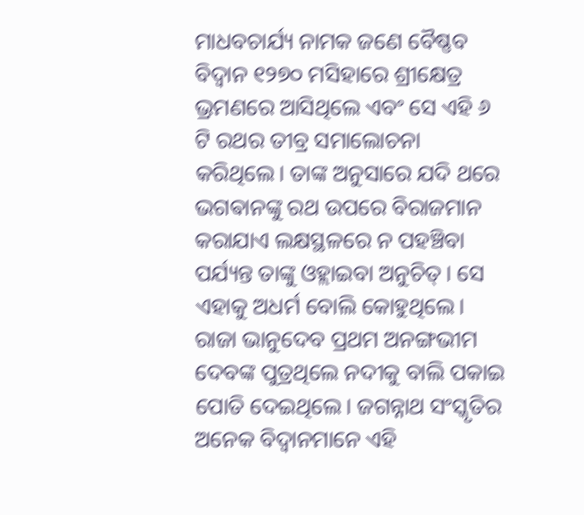ମାଧବଚାର୍ଯ୍ୟ ନାମକ ଜଣେ ବୈଷ୍ଣବ ବିଦ୍ୱାନ ୧୨୭୦ ମସିହାରେ ଶ୍ରୀକ୍ଷେତ୍ର ଭ୍ରମଣରେ ଆସିଥିଲେ ଏବଂ ସେ ଏହି ୬ ଟି ରଥର ତୀବ୍ର ସମାଲୋଚନା କରିଥିଲେ। ତାଙ୍କ ଅନୁସାରେ ଯଦି ଥରେ ଭଗଵାନଙ୍କୁ ରଥ ଉପରେ ବିରାଜମାନ କରାଯାଏ ଲକ୍ଷସ୍ଥଳରେ ନ ପହଞ୍ଚିବା ପର୍ଯ୍ୟନ୍ତ ତାଙ୍କୁ ଓହ୍ଲାଇବା ଅନୁଚିତ୍। ସେ ଏହାକୁ ଅଧର୍ମ ବୋଲି କୋହୁଥିଲେ। ରାଜା ଭାନୁଦେବ ପ୍ରଥମ ଅନଙ୍ଗଭୀମ ଦେବଙ୍କ ପୁତ୍ରଥିଲେ ନଦୀକୁ ବାଲି ପକାଇ ପୋତି ଦେଇଥିଲେ। ଜଗନ୍ନାଥ ସଂସ୍କୃତିର ଅନେକ ବିଦ୍ୱାନମାନେ ଏହି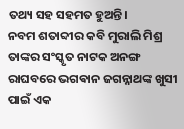ତଥ୍ୟ ସହ ସହମତ ହୁଅନ୍ତି।
ନବମ ଶତାବ୍ଦୀର କବି ମୁରାଲି ମିଶ୍ର ତାଙ୍କର ସଂସ୍କୃତ ନାଟକ ଅନଙ୍ଗ ରାଘବରେ ଭଗଵାନ ଜଗନ୍ନାଥଙ୍କ ଖୁସୀ ପାଇଁ ଏକ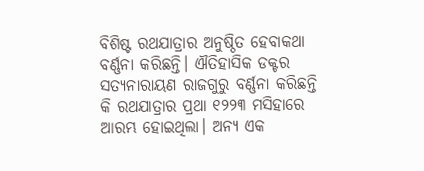ବିଶିଷ୍ଟ ରଥଯାତ୍ରାର ଅନୁଷ୍ଠିତ ହେବାକଥା ବର୍ଣ୍ଣନା କରିଛନ୍ତି। ଐତିହାସିକ ଡକ୍ଟର ସତ୍ୟନାରାୟଣ ରାଜଗୁରୁ ବର୍ଣ୍ଣନା କରିଛନ୍ତି କି ରଥଯାତ୍ରାର ପ୍ରଥା ୧୨୨୩ ମସିହାରେ ଆରମ୍ଭ ହୋଇଥିଲା। ଅନ୍ୟ ଏକ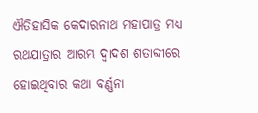ଐତିହାସିକ କେଦାରନାଥ ମହାପାତ୍ର ମଧ୍ୟ ରଥଯାତ୍ରାର ଆରମ୍ଭ ଦ୍ଵାଦଶ ଶତାବ୍ଦୀରେ ହୋଇଥିବାର କଥା ବର୍ଣ୍ଣନା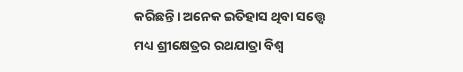କରିଛନ୍ତି। ଅନେକ ଇତିହାସ ଥିବା ସତ୍ତ୍ୱେ ମଧ୍ୟ ଶ୍ରୀକ୍ଷେତ୍ରର ରଥଯାତ୍ରା ବିଶ୍ଵ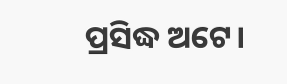ପ୍ରସିଦ୍ଧ ଅଟେ।